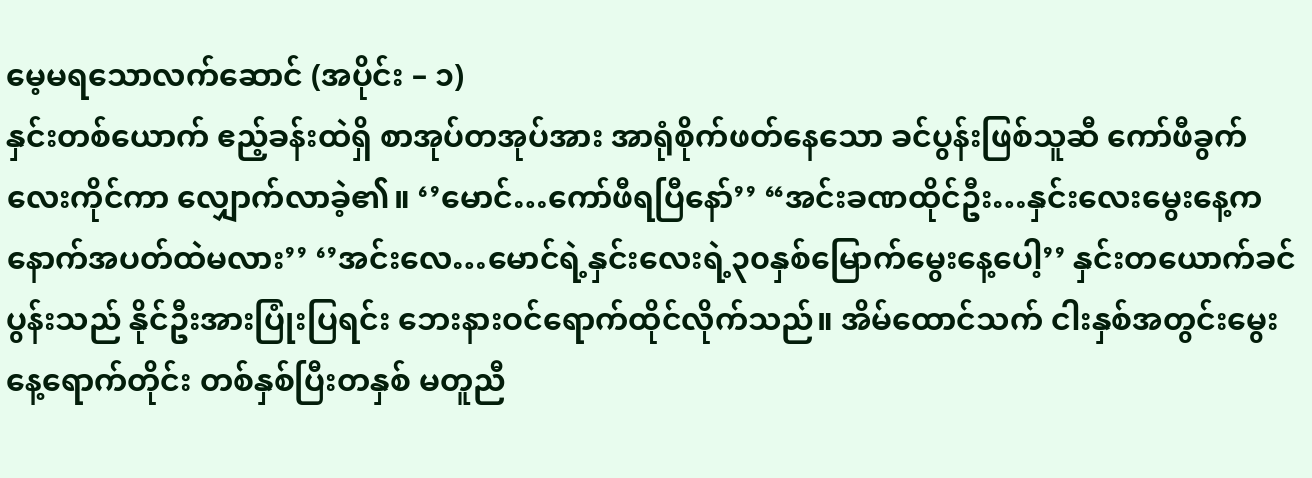မေ့မရသောလက်ဆောင် (အပိုင်း – ၁)
နှင်းတစ်ယောက် ဧည့်ခန်းထဲရှိ စာအုပ်တအုပ်အား အာရုံစိုက်ဖတ်နေသော ခင်ပွန်းဖြစ်သူဆီ ကော်ဖီခွက်လေးကိုင်ကာ လျှောက်လာခဲ့၏။ ‘’မောင်…ကော်ဖီရပြီနော်’’ “အင်းခဏထိုင်ဦး…နှင်းလေးမွေးနေ့ကနောက်အပတ်ထဲမလား’’ ‘’အင်းလေ…မောင်ရဲ့နှင်းလေးရဲ့၃၀နှစ်မြောက်မွေးနေ့ပေါ့’’ နှင်းတယောက်ခင်ပွန်းသည် နိုင်ဦးအားပြုံးပြရင်း ဘေးနားဝင်ရောက်ထိုင်လိုက်သည်။ အိမ်ထောင်သက် ငါးနှစ်အတွင်းမွေး နေ့ရောက်တိုင်း တစ်နှစ်ပြီးတနှစ် မတူညီ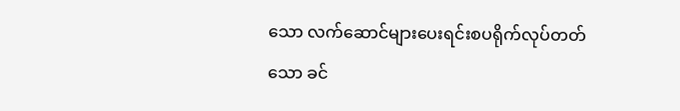သော လက်ဆောင်များပေးရင်းစပရိုက်လုပ်တတ်သော ခင်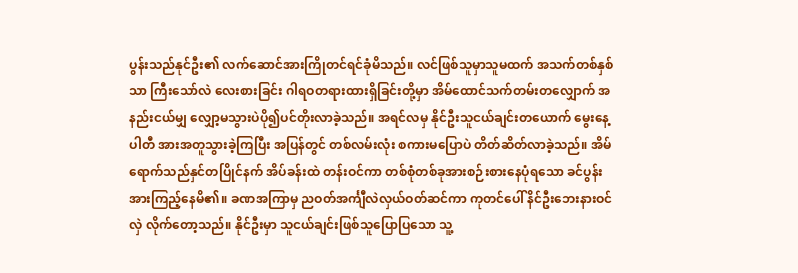ပွန်းသည်နုင်ဦး၏ လက်ဆောင်အားကြိုတင်ရင်ခုံမိသည်။ လင်ဖြစ်သူမှာသူမထက် အသက်တစ်နှစ်သာ ကြီးသော်လဲ လေးစားခြင်း ဂါရဝတရားထားရှိခြင်းတို့မှာ အိမ်ထောင်သက်တမ်းတလျှောက် အနည်းငယ်မျှ လျှော့မသွားပဲပို၍ပင်တိုးလာခဲ့သည်။ အရင်လမှ နိုင်ဦးသူငယ်ချင်းတယောက် မွေးနေ့ပါတီ အားအတူသွားခဲ့ကြပြီး အပြန်တွင် တစ်လမ်းလုံး စကားမပြောပဲ တိတ်ဆိတ်လာခဲ့သည်။ အိမ်ရောက်သည်နှင်တပြိုင်နက် အိပ်ခန်းထဲ တန်းဝင်ကာ တစ်စုံတစ်ခုအားစဉ်းစားနေပုံရသော ခင်ပွန်းအားကြည့်နေမိ၏။ ခဏအကြာမှ ညဝတ်အင်္ကျီလဲလှယ်ဝတ်ဆင်ကာ ကုတင်ပေါ် နိင်ဦးဘေးနားဝင်လှဲ လိုက်တော့သည်။ နိုင်ဦးမှာ သူငယ်ချင်းဖြစ်သူပြောပြသော သူ့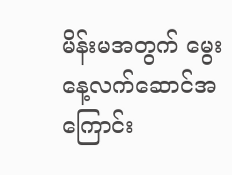မိန်းမအတွက် မွေးနေ့လက်ဆောင်အကြောင်း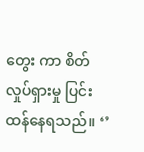တွေး ကာ စိတ်လှုပ်ရှားမှု ပြင်းထန်နေရသည်။ ‘’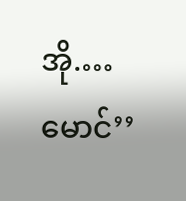အို.…မောင်’’